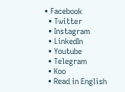• Facebook
  • Twitter
  • Instagram
  • LinkedIn
  • Youtube
  • Telegram
  • Koo
  • Read in English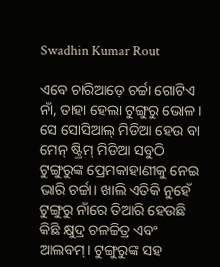Swadhin Kumar Rout

ଏବେ ଚାରିଆଡ଼େ ଚର୍ଚ୍ଚା ଗୋଟିଏ ନାଁ, ତାହା ହେଲା ଟୁଙ୍ଗୁରୁ ଭୋଳ। ସେ ସୋସିଆଲ୍ ମିଡିଆ ହେଉ ବା ମେନ୍ ଷ୍ଟ୍ରିମ୍ ମିଡିଆ ସବୁଠି ଟୁଙ୍ଗୁରୁଙ୍କ ପ୍ରେମକାହାଣୀକୁ ନେଇ ଭାରି ଚର୍ଚ୍ଚା। ଖାଲି ଏତିକି ନୁହେଁ ଟୁଙ୍ଗୁରୁ ନାଁରେ ତିଆରି ହେଉଛି କିଛି କ୍ଷୁଦ୍ର ଚଳଚ୍ଚିତ୍ର ଏବଂ ଆଲବମ୍। ଟୁଙ୍ଗୁରୁଙ୍କ ସହ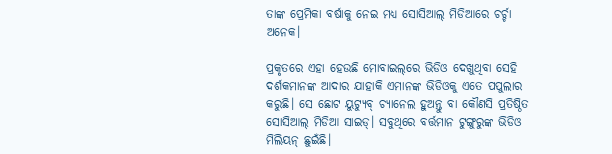ତାଙ୍କ ପ୍ରେମିକା ବର୍ଷାକୁ ନେଇ ମଧ୍ୟ ସୋସିଆଲ୍ ମିଡିଆରେ ଚର୍ଚ୍ଚା ଅନେକ।

ପ୍ରକୃତରେ ଏହା ହେଉଛି ମୋବାଇଲ୍‌ରେ ଭିଡିଓ ଦେଖୁଥିବା ସେହି ଦର୍ଶକମାନଙ୍କ ଆଦାର ଯାହାକି ଏମାନଙ୍କ ଭିଡିଓକୁ ଏତେ ପପୁଲାର କରୁଛି। ସେ ଛୋଟ ୟୁଟ୍ୟୁବ୍ ଚ୍ୟାନେଲ ହୁଅନ୍ତୁ ବା କୌଣସି ପ୍ରତିଷ୍ଠିତ ସୋସିଆଲ୍ ମିଡିଆ ସାଇଡ୍। ସବୁଥିରେ ବର୍ତ୍ତମାନ ଟୁଙ୍ଗୁରୁଙ୍କ ଭିଡିଓ ମିଲିୟନ୍ ଛୁଇଁଛି।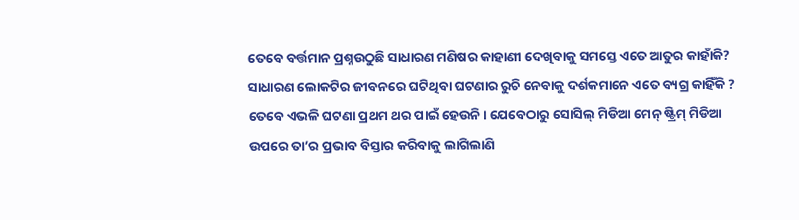ତେବେ ବର୍ତ୍ତମାନ ପ୍ରଶ୍ନଉଠୁଛି ସାଧାରଣ ମଣିଷର କାହାଣୀ ଦେଖିବାକୁ ସମସ୍ତେ ଏତେ ଆତୁର କାହାଁକି? ସାଧାରଣ ଲୋକଟିର ଜୀବନରେ ଘଟିଥିବା ଘଟଣାର ରୁଚି ନେବାକୁ ଦର୍ଶକମାନେ ଏତେ ବ୍ୟଗ୍ର କାହିଁକି ? ତେବେ ଏଭଳି ଘଟଣା ପ୍ରଥମ ଥର ପାଇଁ ହେଉନି। ଯେବେଠାରୁ ସୋସିଲ୍ ମିଡିଆ ମେନ୍ ଷ୍ଟ୍ରିମ୍ ମିଡିଆ ଉପରେ ତା’ର ପ୍ରଭାବ ବିସ୍ତାର କରିବାକୁ ଲାଗିଲାଣି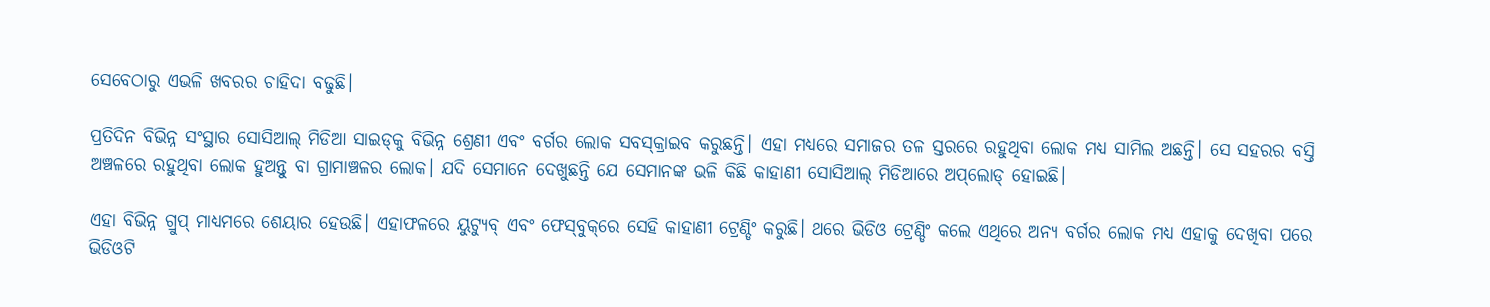ସେବେଠାରୁ ଏଭଳି ଖବରର ଚାହିଦା ବଢୁଛି।

ପ୍ରତିଦିନ ବିଭିନ୍ନ ସଂସ୍ଥାର ସୋସିଆଲ୍ ମିଡିଆ ସାଇଡ୍‌କୁ ବିଭିନ୍ନ ଶ୍ରେଣୀ ଏବଂ ବର୍ଗର ଲୋକ ସବସ୍‌କ୍ରାଇବ କରୁଛନ୍ତି। ଏହା ମଧ୍ୟରେ ସମାଜର ତଳ ସ୍ତରରେ ରହୁଥିବା ଲୋକ ମଧ୍ୟ ସାମିଲ ଅଛନ୍ତି। ସେ ସହରର ବସ୍ତି ଅଞ୍ଚଳରେ ରହୁଥିବା ଲୋକ ହୁଅନ୍ତୁ ବା ଗ୍ରାମାଞ୍ଚଳର ଲୋକ। ଯଦି ସେମାନେ ଦେଖୁଛନ୍ତି ଯେ ସେମାନଙ୍କ ଭଳି କିଛି କାହାଣୀ ସୋସିଆଲ୍ ମିଡିଆରେ ଅପ୍‌ଲୋଡ୍ ହୋଇଛି।

ଏହା ବିଭିନ୍ନ ଗ୍ରୁପ୍‌ ମାଧ୍ୟମରେ ଶେୟାର ହେଉଛି। ଏହାଫଳରେ ୟୁଟ୍ୟୁବ୍ ଏବଂ ଫେସ୍‌ବୁକ୍‌ରେ ସେହି କାହାଣୀ ଟ୍ରେଣ୍ଡିଂ କରୁଛି। ଥରେ ଭିଡିଓ ଟ୍ରେଣ୍ଡିଂ କଲେ ଏଥିରେ ଅନ୍ୟ ବର୍ଗର ଲୋକ ମଧ୍ୟ ଏହାକୁ ଦେଖିବା ପରେ ଭିଡିଓଟି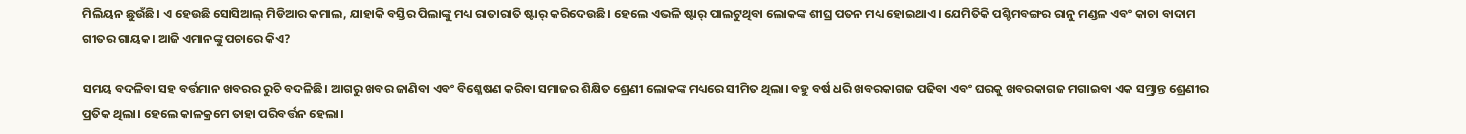ମିଲିୟନ ଛୁଉଁଛି। ଏ ହେଉଛି ସୋସିଆଲ୍ ମିଡିଆର କମାଲ, ଯାହାକି ବସ୍ତିର ପିଲାଙ୍କୁ ମଧ୍ୟ ରାତାରାତି ଷ୍ଟାର୍‌ କରିଦେଉଛି। ହେଲେ ଏଭଳି ଷ୍ଟାର୍‌ ପାଲଟୁଥିବା ଲୋକଙ୍କ ଶୀଘ୍ର ପତନ ମଧ୍ୟ ହୋଇଥାଏ। ଯେମିତିକି ପଶ୍ଚିମବଙ୍ଗର ରାନୁ ମଣ୍ଡଳ ଏବଂ କାଚା ବାଦାମ ଗୀତର ଗାୟକ। ଆଜି ଏମାନଙ୍କୁ ପଚାରେ କିଏ?

ସମୟ ବଦଳିବା ସହ ବର୍ତ୍ତମାନ ଖବରର ରୁଚି ବଦଳିଛି। ଆଗରୁ ଖବର ଜାଣିବା ଏବଂ ବିଶ୍ଳେଷଣ କରିବା ସମାଜର ଶିକ୍ଷିତ ଶ୍ରେଣୀ ଲୋକଙ୍କ ମଧ୍ୟରେ ସୀମିତ ଥିଲା। ବହୁ ବର୍ଷ ଧରି ଖବରକାଗଜ ପଢିବା ଏବଂ ଘରକୁ ଖବରକାଗଜ ମଗାଇବା ଏକ ସମ୍ଭ୍ରାନ୍ତ ଶ୍ରେଣୀର ପ୍ରତିକ ଥିଲା। ହେଲେ କାଳକ୍ରମେ ତାହା ପରିବର୍ତ୍ତନ ହେଲା।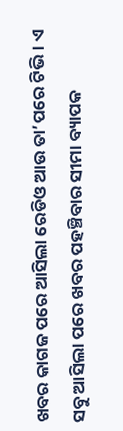ଖବର କାଗଜ ପରେ ଆସିଲା ରେଡିଓ ଆଉ ତା’ପରେ ଟିଭି। ଏ ସବୁ ଆସିଲା ପରେ ଖବର ପହଞ୍ଚିବାର ସୀମା ବ୍ୟାପକ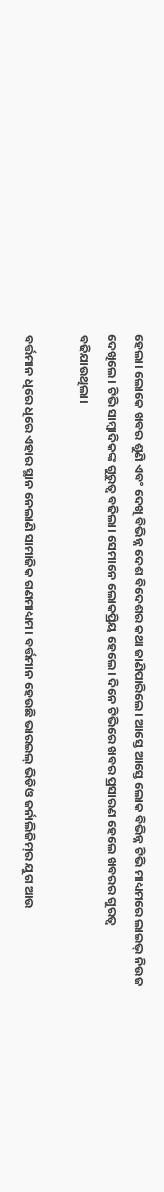ହେଲା। ଲୋକେ ଖବର ଶୁଣି ଏବଂ ଦେଖି ବିଭିନ୍ନ ଦେଶ ବିଦେଶର କଥା ଜାଣିପାରିଲେ। ଆସ୍ତେ ଆସ୍ତେ ଲୋକ ବିଭିନ୍ନ ଟିଭି ମାଧ୍ୟମରେ ଲାଇଭ୍ ନିଉଜ ଦେଖିଲେ। ଟିଭି ସାମ୍ବାଦିକଙ୍କ ଗୁରୁତ୍ୱ ବଢିଲା। ସେମାନେ ଲୋକପ୍ରିୟ ହେଲେ। ଦିନେ ଟିଭିରେ ଖବର ପ୍ରସାରଣ ହେଲେ ଖବରର ଗୁରତ୍ୱ ବଢିଯାଉଥିଲା।

ବର୍ତ୍ତମାନ ଧିରେ ଧିରେ ଏହାର ସ୍ଥାନ ନେଲାଣି ସାମାଜିକ ଗଣମାଧ୍ୟମ। ବର୍ତ୍ତମାନ ହେଉଛି ଭାରଇଲ୍ ଭିଡିଓ ଜର୍ନାଲିଜିମ୍‌ର ଯୁଗ ଆଉ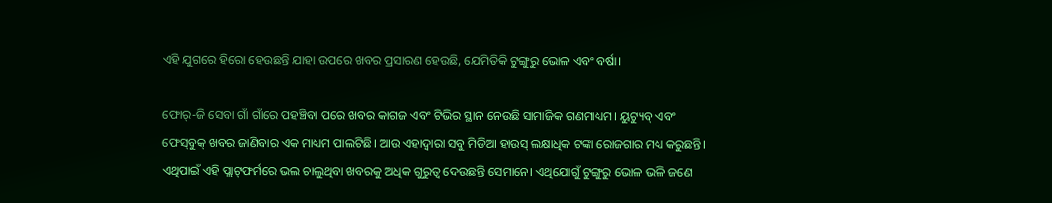ଏହି ଯୁଗରେ ହିରୋ ହେଉଛନ୍ତି ଯାହା ଉପରେ ଖବର ପ୍ରସାରଣ ହେଉଛି, ଯେମିତିକି ଟୁଙ୍ଗୁରୁ ଭୋଳ ଏବଂ ବର୍ଷା।

ଫୋର୍-ଜି ସେବା ଗାଁ ଗାଁରେ ପହଞ୍ଚିବା ପରେ ଖବର କାଗଜ ଏବଂ ଟିଭିର ସ୍ଥାନ ନେଉଛି ସାମାଜିକ ଗଣମାଧ୍ୟମ। ୟୁଟ୍ୟୁବ୍ ଏବଂ ଫେସ୍‌ବୁକ୍ ଖବର ଜାଣିବାର ଏକ ମାଧ୍ୟମ ପାଲଟିଛି। ଆଉ ଏହାଦ୍ୱାରା ସବୁ ମିଡିଆ ହାଉସ୍ ଲକ୍ଷାଧିକ ଟଙ୍କା ରୋଜଗାର ମଧ୍ୟ କରୁଛନ୍ତି। ଏଥିପାଇଁ ଏହି ପ୍ଲାଟ୍‌ଫର୍ମରେ ଭଲ ଚାଲୁଥିବା ଖବରକୁ ଅଧିକ ଗୁରୁତ୍ୱ ଦେଉଛନ୍ତି ସେମାନେ। ଏଥିଯୋଗୁଁ ଟୁଙ୍ଗୁରୁ ଭୋଳ ଭଳି ଜଣେ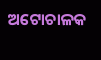ଅଟୋଚାଳକ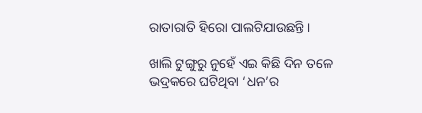ରାତାରାତି ହିରୋ ପାଲଟିଯାଉଛନ୍ତି।

ଖାଲି ଟୁଙ୍ଗୁରୁ ନୁହେଁ ଏଇ କିଛି ଦିନ ତଳେ ଭଦ୍ରକରେ ଘଟିଥିବା ‘ଧନ’ର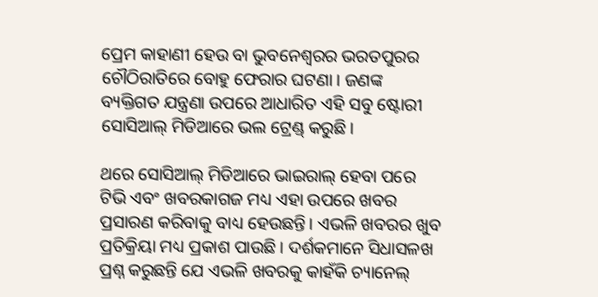ପ୍ରେମ କାହାଣୀ ହେଉ ବା ଭୁବନେଶ୍ୱରର ଭରତପୁରର ଚୌଠିରାତିରେ ବୋହୁ ଫେରାର ଘଟଣା। ଜଣଙ୍କ ବ୍ୟକ୍ତିଗତ ଯନ୍ତ୍ରଣା ଉପରେ ଆଧାରିତ ଏହି ସବୁ ଷ୍ଟୋରୀ ସୋସିଆଲ୍ ମିଡିଆରେ ଭଲ ଟ୍ରେଣ୍ଡ୍‌ କରୁଛି।

ଥରେ ସୋସିଆଲ୍ ମିଡିଆରେ ଭାଇରାଲ୍‌ ହେବା ପରେ ଟିଭି ଏବଂ ଖବରକାଗଜ ମଧ୍ୟ ଏହା ଉପରେ ଖବର ପ୍ରସାରଣ କରିବାକୁ ବାଧ୍ୟ ହେଉଛନ୍ତି। ଏଭଳି ଖବରର ଖୁବ ପ୍ରତିକ୍ରିୟା ମଧ୍ୟ ପ୍ରକାଶ ପାଉଛି। ଦର୍ଶକମାନେ ସିଧାସଳଖ ପ୍ରଶ୍ନ କରୁଛନ୍ତି ଯେ ଏଭଳି ଖବରକୁ କାହଁକି ଚ୍ୟାନେଲ୍‌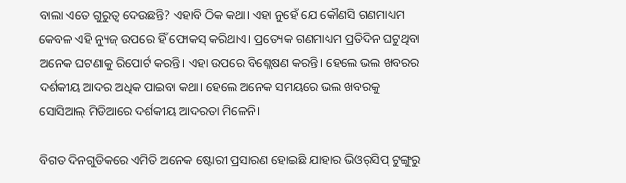ବାଲା ଏତେ ଗୁରୁତ୍ୱ ଦେଉଛନ୍ତି? ଏହାବି ଠିକ କଥା। ଏହା ନୁହେଁ ଯେ କୌଣସି ଗଣମାଧ୍ୟମ କେବଳ ଏହି ନ୍ୟୁଜ୍ ଉପରେ ହିଁ ଫୋକସ୍ କରିଥାଏ। ପ୍ରତ୍ୟେକ ଗଣମାଧ୍ୟମ ପ୍ରତିଦିନ ଘଟୁଥିବା ଅନେକ ଘଟଣାକୁ ରିପୋର୍ଟ କରନ୍ତି। ଏହା ଉପରେ ବିଶ୍ଲେଷଣ କରନ୍ତି। ହେଲେ ଭଲ ଖବରର ଦର୍ଶକୀୟ ଆଦର ଅଧିକ ପାଇବା କଥା। ହେଲେ ଅନେକ ସମୟରେ ଭଲ ଖବରକୁ ସୋସିଆଲ୍ ମିଡିଆରେ ଦର୍ଶକୀୟ ଆଦରତା ମିଳେନି।

ବିଗତ ଦିନଗୁଡିକରେ ଏମିତି ଅନେକ ଷ୍ଟୋରୀ ପ୍ରସାରଣ ହୋଇଛି ଯାହାର ଭିଓର୍‌ସିପ୍ ଟୁଙ୍ଗୁରୁ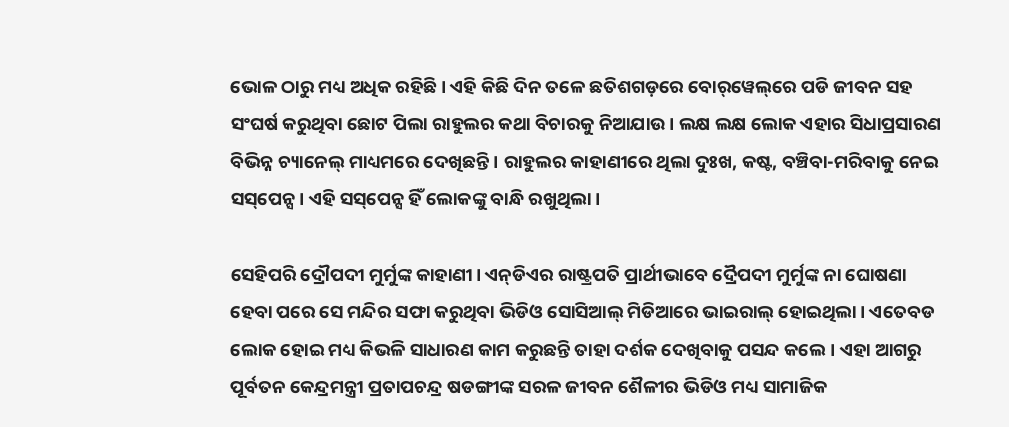ଭୋଳ ଠାରୁ ମଧ୍ୟ ଅଧିକ ରହିଛି। ଏହି କିଛି ଦିନ ତଳେ ଛତିଶଗଡ଼ରେ ବୋର୍‌ୱେଲ୍‌ରେ ପଡି ଜୀବନ ସହ ସଂଘର୍ଷ କରୁଥିବା ଛୋଟ ପିଲା ରାହୁଲର କଥା ବିଚାରକୁ ନିଆଯାଉ। ଲକ୍ଷ ଲକ୍ଷ ଲୋକ ଏହାର ସିଧାପ୍ରସାରଣ ବିଭିନ୍ନ ଚ୍ୟାନେଲ୍‌ ମାଧ୍ୟମରେ ଦେଖିଛନ୍ତି। ରାହୁଲର କାହାଣୀରେ ଥିଲା ଦୁଃଖ, କଷ୍ଟ, ବଞ୍ଚିବା-ମରିବାକୁ ନେଇ ସସ୍‌ପେନ୍ସ। ଏହି ସସ୍‌ପେନ୍ସ ହିଁ ଲୋକଙ୍କୁ ବାନ୍ଧି ରଖୁଥିଲା।

ସେହିପରି ଦ୍ରୌପଦୀ ମୁର୍ମୁଙ୍କ କାହାଣୀ। ଏନ୍‌ଡିଏର ରାଷ୍ଟ୍ରପତି ପ୍ରାର୍ଥୀଭାବେ ଦ୍ରୈପଦୀ ମୁର୍ମୁଙ୍କ ନା ଘୋଷଣା ହେବା ପରେ ସେ ମନ୍ଦିର ସଫା କରୁଥିବା ଭିଡିଓ ସୋସିଆଲ୍ ମିଡିଆରେ ଭାଇରାଲ୍ ହୋଇଥିଲା। ଏତେବଡ ଲୋକ ହୋଇ ମଧ୍ୟ କିଭଳି ସାଧାରଣ କାମ କରୁଛନ୍ତି ତାହା ଦର୍ଶକ ଦେଖିବାକୁ ପସନ୍ଦ କଲେ। ଏହା ଆଗରୁ ପୂର୍ବତନ କେନ୍ଦ୍ରମନ୍ତ୍ରୀ ପ୍ରତାପଚନ୍ଦ୍ର ଷଡଙ୍ଗୀଙ୍କ ସରଳ ଜୀବନ ଶୈଳୀର ଭିଡିଓ ମଧ୍ୟ ସାମାଜିକ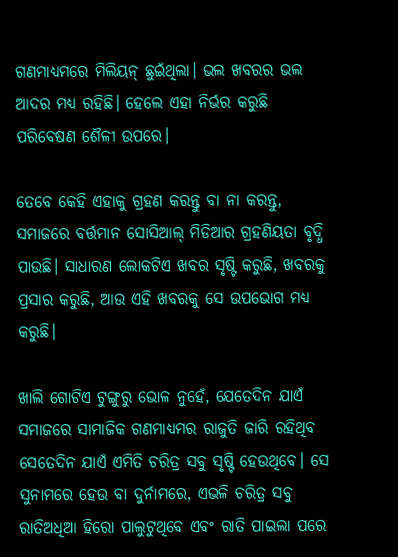ଗଣମାଧ୍ୟମରେ ମିଲିୟନ୍ ଛୁଇଁଥିଲା। ଭଲ ଖବରର ଭଲ ଆଦର ମଧ୍ୟ ରହିଛି। ହେଲେ ଏହା ନିର୍ଭର କରୁଛି ପରିବେଷଣ ଶୈଳୀ ଉପରେ।

ତେବେ କେହି ଏହାକୁ ଗ୍ରହଣ କରନ୍ତୁ ବା ନା କରନ୍ତୁ, ସମାଜରେ ବର୍ତ୍ତମାନ ସୋସିଆଲ୍ ମିଡିଆର ଗ୍ରହଣିୟତା ବୃଦ୍ଧି ପାଉଛି। ସାଧାରଣ ଲୋକଟିଏ ଖବର ସୃଷ୍ଟି କରୁଛି, ଖବରକୁ ପ୍ରସାର କରୁଛି, ଆଉ ଏହି ଖବରକୁ ସେ ଉପଭୋଗ ମଧ୍ୟ କରୁଛି।

ଖାଲି ଗୋଟିଏ ଟୁଙ୍ଗୁରୁ ଭୋଳ ନୁହେଁ, ଯେତେଦିନ ଯାଏଁ ସମାଜରେ ସାମାଜିକ ଗଣମାଧ୍ୟମର ରାଜୁତି ଜାରି ରହିଥିବ ସେତେଦିନ ଯାଏଁ ଏମିତି ଚରିତ୍ର ସବୁ ସୃଷ୍ଟି ହେଉଥିବେ। ସେ ସୁନାମରେ ହେଉ ବା ଦୁର୍ନାମରେ, ଏଭଳି ଚରିତ୍ର ସବୁ ରାତିଅଧିଆ ହିରୋ ପାଲୁଟୁଥିବେ ଏବଂ ରାତି ପାଇଲା ପରେ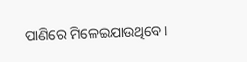ପାଣିରେ ମିଳେଇଯାଉଥିବେ।